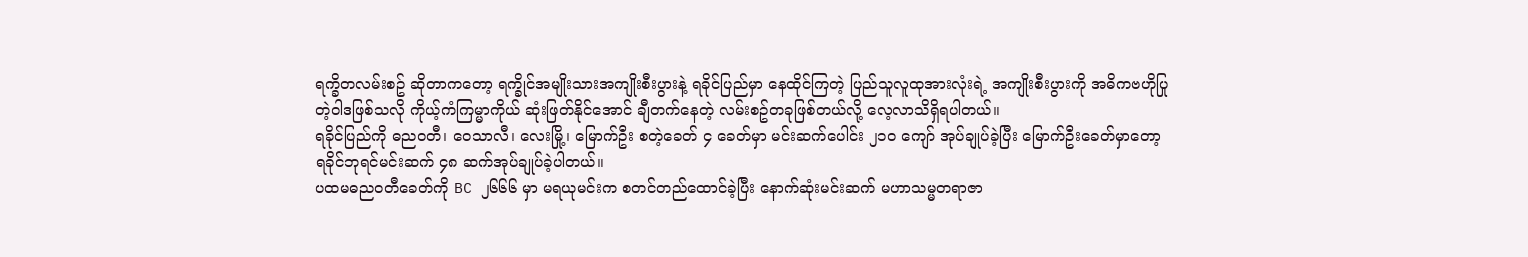ရက္ခိတလမ်းစဥ် ဆိုတာကတော့ ရက္ခိုင်အမျိုးသားအကျိုးစီးပွားနဲ့ ရခိုင်ပြည်မှာ နေထိုင်ကြတဲ့ ပြည်သူလူထုအားလုံးရဲ့ အကျိုးစီးပွားကို အဓိကဗဟိုပြုတဲ့ဝါဒဖြစ်သလို ကိုယ့်ကံကြမ္မာကိုယ် ဆုံးဖြတ်နိုင်အောင် ချီတက်နေတဲ့ လမ်းစဥ်တခုဖြစ်တယ်လို့ လေ့လာသိရှိရပါတယ်။
ရခိုင်ပြည်ကို ဓညဝတီ၊ ဝေသာလီ၊ လေးမြို့၊ မြောက်ဦး စတဲ့ခေတ် ၄ ခေတ်မှာ မင်းဆက်ပေါင်း ၂၁၀ ကျော် အုပ်ချုပ်ခဲ့ပြီး မြောက်ဦးခေတ်မှာတော့ ရခိုင်ဘုရင်မင်းဆက် ၄၈ ဆက်အုပ်ချုပ်ခဲ့ပါတယ်။
ပထမဓညဝတီခေတ်ကို BC ၂၆၆၆ မှာ မရယုမင်းက စတင်တည်ထောင်ခဲ့ပြီး နောက်ဆုံးမင်းဆက် မဟာသမ္မတရာဇာ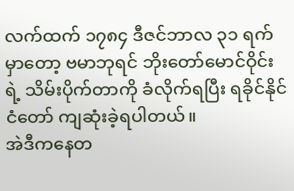လက်ထက် ၁၇၈၄ ဒီဇင်ဘာလ ၃၁ ရက်မှာတော့ ဗမာဘုရင် ဘိုးတော်မောင်ဝိုင်းရဲ့ သိမ်းပိုက်တာကို ခံလိုက်ရပြီး ရခိုင်နိုင်ငံတော် ကျဆုံးခဲ့ရပါတယ်။
အဲဒီကနေတ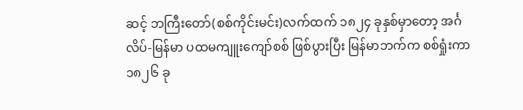ဆင့် ဘကြီးတော်(စစ်ကိုင်းမင်း)လက်ထက် ၁၈၂၄ ခုနှစ်မှာတော့ အင်္ဂလိပ်-မြန်မာ ပထမကျူးကျော်စစ် ဖြစ်ပွားပြီး မြန်မာဘက်က စစ်ရှုံးကာ ၁၈၂၆ ခု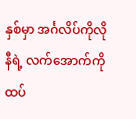နှစ်မှာ အင်္ဂလိပ်ကိုလိုနီရဲ့ လက်အောက်ကို ထပ်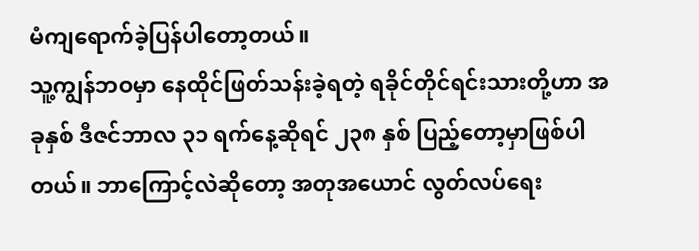မံကျရောက်ခဲ့ပြန်ပါတော့တယ်။
သူ့ကျွန်ဘဝမှာ နေထိုင်ဖြတ်သန်းခဲ့ရတဲ့ ရခိုင်တိုင်ရင်းသားတို့ဟာ အခုနှစ် ဒီဇင်ဘာလ ၃၁ ရက်နေ့ဆိုရင် ၂၃၈ နှစ် ပြည့်တော့မှာဖြစ်ပါတယ်။ ဘာကြောင့်လဲဆိုတော့ အတုအယောင် လွတ်လပ်ရေး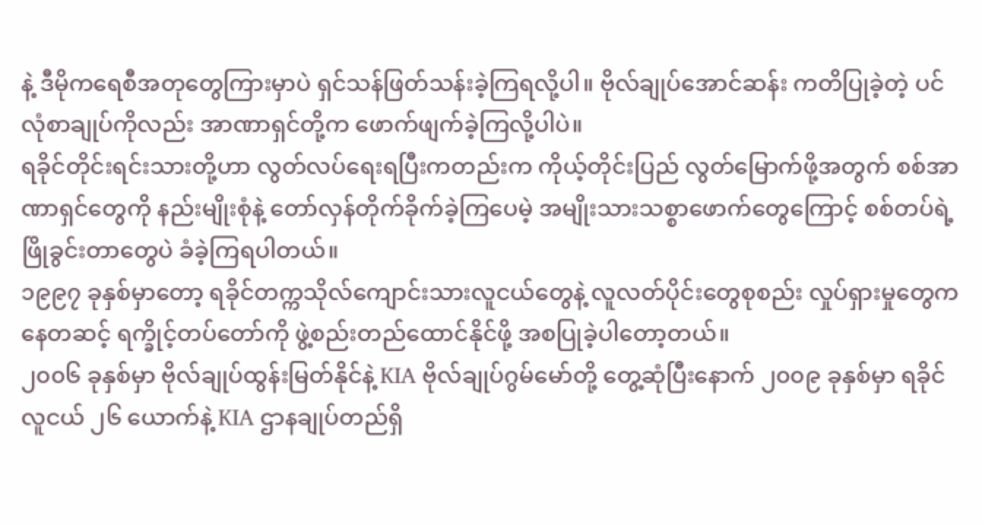နဲ့ ဒီမိုကရေစီအတုတွေကြားမှာပဲ ရှင်သန်ဖြတ်သန်းခဲ့ကြရလို့ပါ။ ဗိုလ်ချုပ်အောင်ဆန်း ကတိပြုခဲ့တဲ့ ပင်လုံစာချုပ်ကိုလည်း အာဏာရှင်တို့က ဖောက်ဖျက်ခဲ့ကြလို့ပါပဲ။
ရခိုင်တိုင်းရင်းသားတို့ဟာ လွတ်လပ်ရေးရပြီးကတည်းက ကိုယ့်တိုင်းပြည် လွတ်မြောက်ဖို့အတွက် စစ်အာဏာရှင်တွေကို နည်းမျိုးစုံနဲ့ တော်လှန်တိုက်ခိုက်ခဲ့ကြပေမဲ့ အမျိုးသားသစ္စာဖောက်တွေကြောင့် စစ်တပ်ရဲ့ ဖြိုခွင်းတာတွေပဲ ခံခဲ့ကြရပါတယ်။
၁၉၉၇ ခုနှစ်မှာတော့ ရခိုင်တက္ကသိုလ်ကျောင်းသားလူငယ်တွေနဲ့ လူလတ်ပိုင်းတွေစုစည်း လှုပ်ရှားမှုတွေကနေတဆင့် ရက္ခိုင့်တပ်တော်ကို ဖွဲ့စည်းတည်ထောင်နိုင်ဖို့ အစပြုခဲ့ပါတော့တယ်။
၂၀၀၆ ခုနှစ်မှာ ဗိုလ်ချုပ်ထွန်းမြတ်နိုင်နဲ့ KIA ဗိုလ်ချုပ်ဂွမ်မော်တို့ တွေ့ဆုံပြီးနောက် ၂၀၀၉ ခုနှစ်မှာ ရခိုင်လူငယ် ၂၆ ယောက်နဲ့ KIA ဌာနချုပ်တည်ရှိ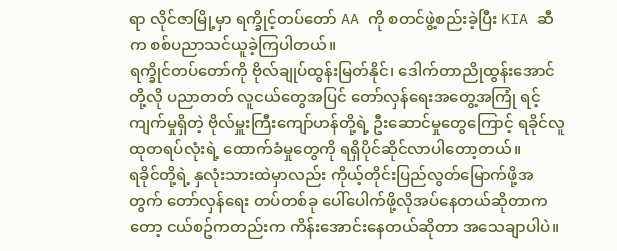ရာ လိုင်ဇာမြို့မှာ ရက္ခိုင့်တပ်တော် AA ကို စတင်ဖွဲ့စည်းခဲ့ပြီး KIA ဆီက စစ်ပညာသင်ယူခဲ့ကြပါတယ်။
ရက္ခိုင်တပ်တော်ကို ဗိုလ်ချုပ်ထွန်းမြတ်နိုင်၊ ဒေါက်တာညိုထွန်းအောင်တို့လို ပညာတတ် လူငယ်တွေအပြင် တော်လှန်ရေးအတွေ့အကြုံ ရင့်ကျက်မှုရှိတဲ့ ဗိုလ်မှူးကြီးကျော်ဟန်တို့ရဲ့ ဦးဆောင်မှုတွေကြောင့် ရခိုင်လူထုတရပ်လုံးရဲ့ ထောက်ခံမှုတွေကို ရရှိပိုင်ဆိုင်လာပါတော့တယ်။
ရခိုင်တို့ရဲ့ နှလုံးသားထဲမှာလည်း ကိုယ့်တိုင်းပြည်လွတ်မြောက်ဖို့အတွက် တော်လှန်ရေး တပ်တစ်ခု ပေါ်ပေါက်ဖို့လိုအပ်နေတယ်ဆိုတာကတော့ ငယ်စဥ်ကတည်းက ကိန်းအောင်းနေတယ်ဆိုတာ အသေချာပါပဲ။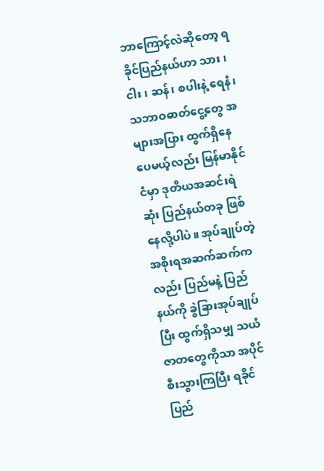ဘာကြောင့်လဲဆိုတော့ ရခိုင်ပြည်နယ်ဟာ သား၊ ငါး၊ ဆန်၊ စပါးနဲ့ ရေနံ၊ သဘာဝဓာတ်ငွေ့တွေ အများအပြား ထွက်ရှိနေပေမယ့်လည်း မြန်မာနိုင်ငံမှာ ဒုတိယအဆင်းရဲဆုံး ပြည်နယ်တခု ဖြစ်နေလို့ပါပဲ။ အုပ်ချုပ်တဲ့ အစိုးရအဆက်ဆက်ကလည်း ပြည်မနဲ့ ပြည်နယ်ကို ခွဲခြားအုပ်ချုပ်ပြီး ထွက်ရှိသမျှ သယံဇာတတွေကိုသာ အပိုင်စီးသွားကြပြီး ရခိုင်ပြည်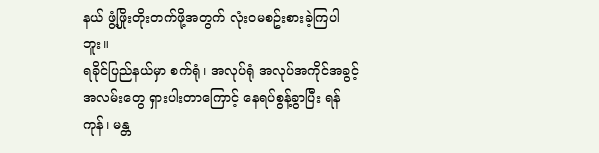နယ် ဖွံ့ဖြိုးတိုးတက်ဖို့အတွက် လုံးဝမစဥ်းစားခဲ့ကြပါဘူး။
ရခိုင်ပြည်နယ်မှာ စက်ရုံ၊ အလုပ်ရုံ အလုပ်အကိုင်အခွင့်အလမ်းတွေ ရှားပါးတာကြောင့် နေရပ်စွန့်ခွာပြီး ရန်ကုန်၊ မန္တ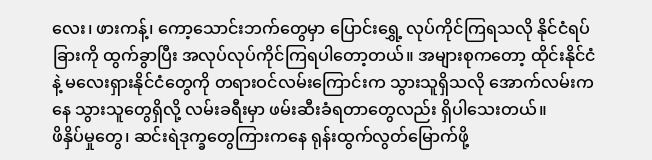လေး၊ ဖားကန့်၊ ကော့သောင်းဘက်တွေမှာ ပြောင်းရွှေ့ လုပ်ကိုင်ကြရသလို နိုင်ငံရပ်ခြားကို ထွက်ခွာပြီး အလုပ်လုပ်ကိုင်ကြရပါတော့တယ်။ အများစုကတော့ ထိုင်းနိုင်ငံနဲ့ မလေးရှားနိုင်ငံတွေကို တရားဝင်လမ်းကြောင်းက သွားသူရှိသလို အောက်လမ်းကနေ သွားသူတွေရှိလို့ လမ်းခရီးမှာ ဖမ်းဆီးခံရတာတွေလည်း ရှိပါသေးတယ်။
ဖိနှိပ်မှုတွေ၊ ဆင်းရဲဒုက္ခတွေကြားကနေ ရုန်းထွက်လွတ်မြောက်ဖို့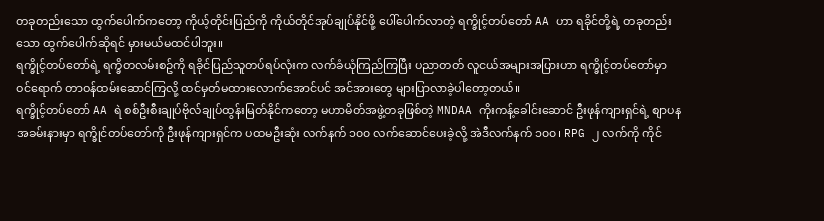တခုတည်းသော ထွက်ပေါက်ကတော့ ကိုယ့်တိုင်းပြည်ကို ကိုယ်တိုင်အုပ်ချုပ်နိုင်ဖို့ ပေါ်ပေါက်လာတဲ့ ရက္ခိုင့်တပ်တော် AA ဟာ ရခိုင်တို့ရဲ့ တခုတည်းသော ထွက်ပေါက်ဆိုရင် မှားမယ်မထင်ပါဘူး။
ရက္ခိုင့်တပ်တော်ရဲ့ ရက္ခိတလမ်းစဥ်ကို ရခိုင်ပြည်သူတပ်ရပ်လုံးက လက်ခံယုံကြည်ကြပြီး ပညာတတ် လူငယ်အများအပြားဟာ ရက္ခိုင့်တပ်တော်မှာ ဝင်ရောက် တာဝန်ထမ်းဆောင်ကြလို့ ထင်မှတ်မထားလောက်အောင်ပင် အင်အားတွေ များပြာလာခဲ့ပါတော့တယ်။
ရက္ခိုင့်တပ်တော် AA ရဲ စစ်ဦးစီးချုပ်ဗိုလ်ချုပ်ထွန်းမြတ်နိုင်ကတော့ မဟာမိတ်အဖွဲ့တခုဖြစ်တဲ့ MNDAA ကိုးကန့်ခေါင်းဆောင် ဦးဖုန်ကျားရှင်ရဲ့ စျာပနအခမ်းနားမှာ ရက္ခိုင်တပ်တော်ကို ဦးဖုန်ကျားရှင်က ပထမဦးဆုံး လက်နက် ၁၀၀ လက်ဆောင်ပေးခဲ့လို့ အဲဒီလက်နက် ၁၀၀၊ RPG ၂ လက်ကို ကိုင်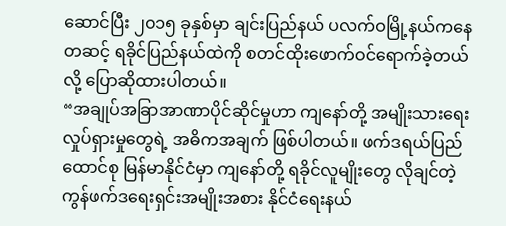ဆောင်ပြီး ၂၀၁၅ ခုနှစ်မှာ ချင်းပြည်နယ် ပလက်ဝမြို့နယ်ကနေတဆင့် ရခိုင်ပြည်နယ်ထဲကို စတင်ထိုးဖောက်ဝင်ရောက်ခဲ့တယ်လို့ ပြောဆိုထားပါတယ်။
“အချုပ်အခြာအာဏာပိုင်ဆိုင်မှုဟာ ကျနော်တို့ အမျိုးသားရေးလှုပ်ရှားမှုတွေရဲ့ အဓိကအချက် ဖြစ်ပါတယ်။ ဖက်ဒရယ်ပြည်ထောင်စု မြန်မာနိုင်ငံမှာ ကျနော်တို့ ရခိုင်လူမျိုးတွေ လိုချင်တဲ့ ကွန်ဖက်ဒရေးရှင်းအမျိုးအစား နိုင်ငံရေးနယ်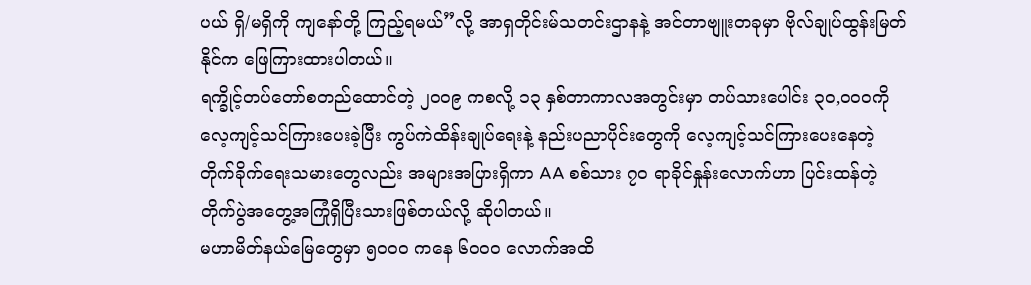ပယ် ရှိ/မရှိကို ကျနော်တို့ ကြည့်ရမယ်”လို့ အာရှတိုင်းမ်သတင်းဌာနနဲ့ အင်တာဗျူးတခုမှာ ဗိုလ်ချုပ်ထွန်းမြတ်နိုင်က ဖြေကြားထားပါတယ်။
ရက္ခိုင့်တပ်တော်စတည်ထောင်တဲ့ ၂၀၀၉ ကစလို့ ၁၃ နှစ်တာကာလအတွင်းမှာ တပ်သားပေါင်း ၃၀,၀၀၀ကို လေ့ကျင့်သင်ကြားပေးခဲ့ပြီး ကွပ်ကဲထိန်းချုပ်ရေးနဲ့ နည်းပညာပိုင်းတွေကို လေ့ကျင့်သင်ကြားပေးနေတဲ့ တိုက်ခိုက်ရေးသမားတွေလည်း အများအပြားရှိကာ AA စစ်သား ၇၀ ရာခိုင်နှုန်းလောက်ဟာ ပြင်းထန်တဲ့ တိုက်ပွဲအတွေ့အကြုံရှိပြီးသားဖြစ်တယ်လို့ ဆိုပါတယ်။
မဟာမိတ်နယ်မြေတွေမှာ ၅၀၀၀ ကနေ ၆၀၀၀ လောက်အထိ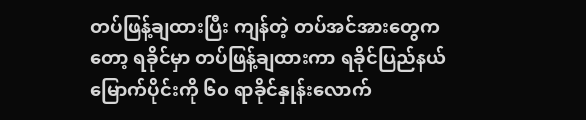တပ်ဖြန့်ချထားပြီး ကျန်တဲ့ တပ်အင်အားတွေကတော့ ရခိုင်မှာ တပ်ဖြန့်ချထားကာ ရခိုင်ပြည်နယ်မြောက်ပိုင်းကို ၆၀ ရာခိုင်နှုန်းလောက်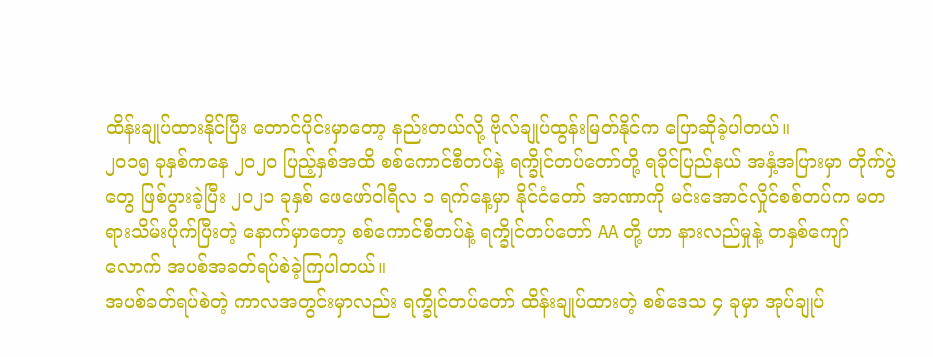ထိန်းချုပ်ထားနိုင်ပြီး တောင်ပိုင်းမှာတော့ နည်းတယ်လို့ ဗိုလ်ချုပ်ထွန်းမြတ်နိုင်က ပြောဆိုခဲ့ပါတယ်။
၂၀၁၅ ခုနှစ်ကနေ ၂၀၂၀ ပြည့်နှစ်အထိ စစ်ကောင်စီတပ်နဲ့ ရက္ခိုင်တပ်တော်တို့ ရခိုင်ပြည်နယ် အနှံ့အပြားမှာ တိုက်ပွဲတွေ ဖြစ်ပွားခဲ့ပြီး ၂၀၂၁ ခုနှစ် ဖေဖော်ဝါရီလ ၁ ရက်နေ့မှာ နိုင်ငံတော် အာဏာကို မင်းအောင်လှိုင်စစ်တပ်က မတရားသိမ်းပိုက်ပြီးတဲ့ နောက်မှာတော့ စစ်ကောင်စီတပ်နဲ့ ရက္ခိုင်တပ်တော် AA တို့ ဟာ နားလည်မှုနဲ့ တနှစ်ကျော်လောက် အပစ်အခတ်ရပ်စဲခဲ့ကြပါတယ်။
အပစ်ခတ်ရပ်စဲတဲ့ ကာလအတွင်းမှာလည်း ရက္ခိုင်တပ်တော် ထိန်းချုပ်ထားတဲ့ စစ်ဒေသ ၄ ခုမှာ အုပ်ချုပ်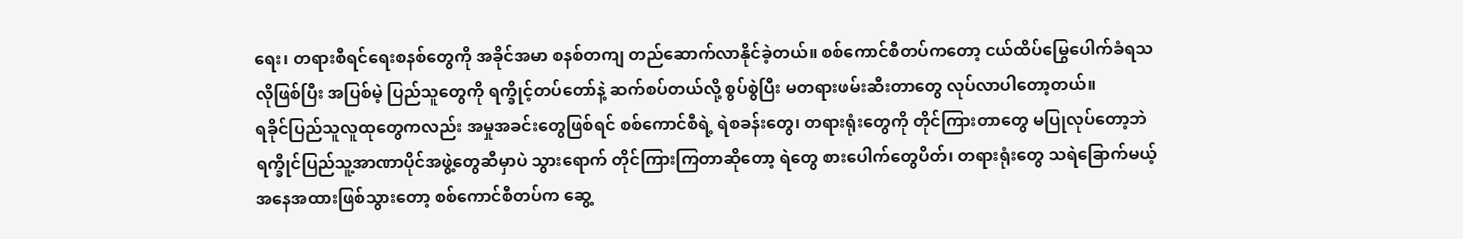ရေး၊ တရားစီရင်ရေးစနစ်တွေကို အခိုင်အမာ စနစ်တကျ တည်ဆောက်လာနိုင်ခဲ့တယ်။ စစ်ကောင်စီတပ်ကတော့ ငယ်ထိပ်မြွေပေါက်ခံရသလိုဖြစ်ပြီး အပြစ်မဲ့ ပြည်သူတွေကို ရက္ခိုင့်တပ်တော်နဲ့ ဆက်စပ်တယ်လို့ စွပ်စွဲပြီး မတရားဖမ်းဆီးတာတွေ လုပ်လာပါတော့တယ်။
ရခိုင်ပြည်သူလူထုတွေကလည်း အမှုအခင်းတွေဖြစ်ရင် စစ်ကောင်စီရဲ့ ရဲစခန်းတွေ၊ တရားရုံးတွေကို တိုင်ကြားတာတွေ မပြုလုပ်တော့ဘဲ ရက္ခိုင်ပြည်သူ့အာဏာပိုင်အဖွဲ့တွေဆီမှာပဲ သွားရောက် တိုင်ကြားကြတာဆိုတော့ ရဲတွေ စားပေါက်တွေပိတ်၊ တရားရုံးတွေ သရဲခြောက်မယ့် အနေအထားဖြစ်သွားတော့ စစ်ကောင်စီတပ်က ဆွေ့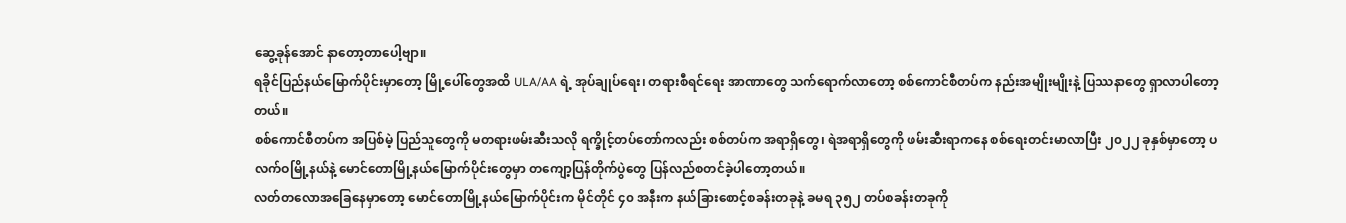ဆွေ့ခုန်အောင် နာတော့တာပေါ့ဗျာ။
ရခိုင်ပြည်နယ်မြောက်ပိုင်းမှာတော့ မြို့ပေါ်တွေအထိ ULA/AA ရဲ့ အုပ်ချုပ်ရေး၊ တရားစီရင်ရေး အာဏာတွေ သက်ရောက်လာတော့ စစ်ကောင်စီတပ်က နည်းအမျိုးမျိုးနဲ့ ပြဿနာတွေ ရှာလာပါတော့တယ်။
စစ်ကောင်စီတပ်က အပြစ်မဲ့ ပြည်သူတွေကို မတရားဖမ်းဆီးသလို ရက္ခိုင့်တပ်တော်ကလည်း စစ်တပ်က အရာရှိတွေ၊ ရဲအရာရှိတွေကို ဖမ်းဆီးရာကနေ စစ်ရေးတင်းမာလာပြီး ၂၀၂၂ ခုနှစ်မှာတော့ ပလက်ဝမြို့နယ်နဲ့ မောင်တောမြို့နယ်မြောက်ပိုင်းတွေမှာ တကျော့ပြန်တိုက်ပွဲတွေ ပြန်လည်စတင်ခဲ့ပါတော့တယ်။
လတ်တလောအခြေနေမှာတော့ မောင်တောမြို့နယ်မြောက်ပိုင်းက မိုင်တိုင် ၄၀ အနီးက နယ်ခြားစောင့်စခန်းတခုနဲ့ ခမရ ၃၅၂ တပ်စခန်းတခုကို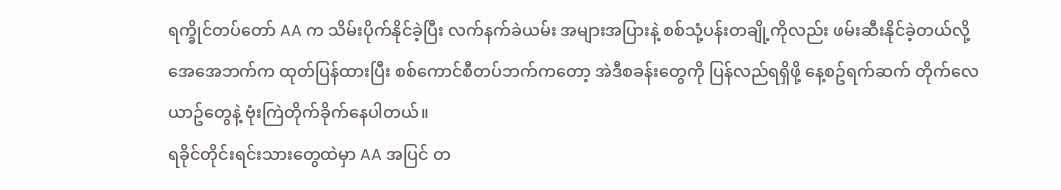ရက္ခိုင်တပ်တော် AA က သိမ်းပိုက်နိုင်ခဲ့ပြီး လက်နက်ခဲယမ်း အများအပြားနဲ့ စစ်သုံ့ပန်းတချို့ကိုလည်း ဖမ်းဆီးနိုင်ခဲ့တယ်လို့ အေအေဘက်က ထုတ်ပြန်ထားပြီး စစ်ကောင်စီတပ်ဘက်ကတော့ အဲဒီစခန်းတွေကို ပြန်လည်ရရှိဖို့ နေ့စဥ်ရက်ဆက် တိုက်လေယာဥ်တွေနဲ့ ဗုံးကြဲတိုက်ခိုက်နေပါတယ်။
ရခိုင်တိုင်းရင်းသားတွေထဲမှာ AA အပြင် တ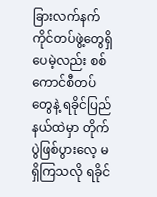ခြားလက်နက်ကိုင်တပ်ဖွဲ့တွေရှိပေမဲ့လည်း စစ်ကောင်စီတပ်တွေနဲ့ ရခိုင်ပြည်နယ်ထဲမှာ တိုက်ပွဲဖြစ်ပွားလေ့ မရှိကြသလို ရခိုင်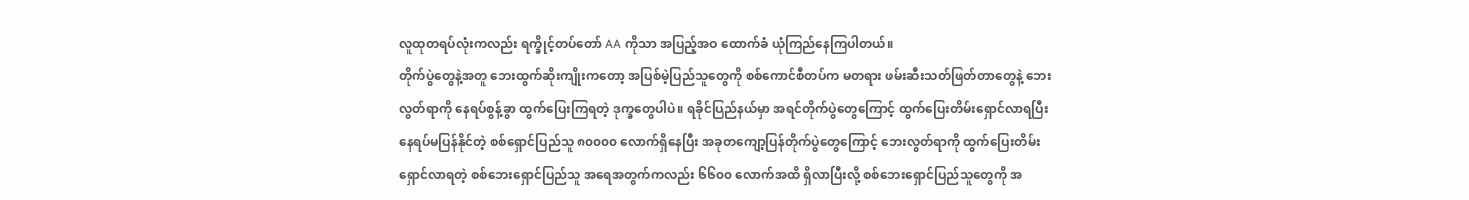လူထုတရပ်လုံးကလည်း ရက္ခိုင့်တပ်တော် AA ကိုသာ အပြည့်အဝ ထောက်ခံ ယုံကြည်နေကြပါတယ်။
တိုက်ပွဲတွေနဲ့အတူ ဘေးထွက်ဆိုးကျိုးကတော့ အပြစ်မဲ့ပြည်သူတွေကို စစ်ကောင်စီတပ်က မတရား ဖမ်းဆီးသတ်ဖြတ်တာတွေနဲ့ ဘေးလွတ်ရာကို နေရပ်စွန့်ခွာ ထွက်ပြေးကြရတဲ့ ဒုက္ခတွေပါပဲ။ ရခိုင်ပြည်နယ်မှာ အရင်တိုက်ပွဲတွေကြောင့် ထွက်ပြေးတိမ်းရှောင်လာရပြီး နေရပ်မပြန်နိုင်တဲ့ စစ်ရှောင်ပြည်သူ ၈၀၀၀၀ လောက်ရှိနေပြီး အခုတကျော့ပြန်တိုက်ပွဲတွေကြောင့် ဘေးလွတ်ရာကို ထွက်ပြေးတိမ်းရှောင်လာရတဲ့ စစ်ဘေးရှောင်ပြည်သူ အရေအတွက်ကလည်း ၆၆၀၀ လောက်အထိ ရှိလာပြီးလို့ စစ်ဘေးရှောင်ပြည်သူတွေကို အ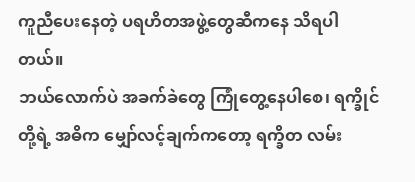ကူညီပေးနေတဲ့ ပရဟိတအဖွဲ့တွေဆီကနေ သိရပါတယ်။
ဘယ်လောက်ပဲ အခက်ခဲတွေ ကြုံတွေ့နေပါစေ၊ ရက္ခိုင်တို့ရဲ့ အဓိက မျှော်လင့်ချက်ကတော့ ရက္ခိတ လမ်း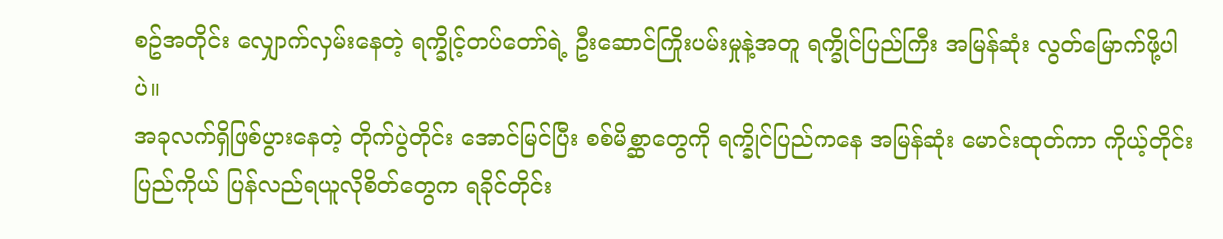စဥ်အတိုင်း လျှောက်လှမ်းနေတဲ့ ရက္ခိုင့်တပ်တော်ရဲ့ ဦးဆောင်ကြိုးပမ်းမှုနဲ့အတူ ရက္ခိုင်ပြည်ကြီး အမြန်ဆုံး လွတ်မြောက်ဖို့ပါပဲ။
အခုလက်ရှိဖြစ်ပွားနေတဲ့ တိုက်ပွဲတိုင်း အောင်မြင်ပြီး စစ်မိစ္ဆာတွေကို ရက္ခိုင်ပြည်ကနေ အမြန်ဆုံး မောင်းထုတ်ကာ ကိုယ့်တိုင်းပြည်ကိုယ် ပြန်လည်ရယူလိုစိတ်တွေက ရခိုင်တိုင်း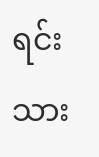ရင်းသား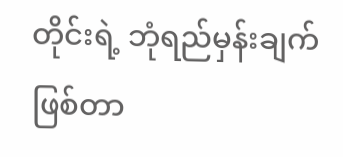တိုင်းရဲ့ ဘုံရည်မှန်းချက် ဖြစ်တာ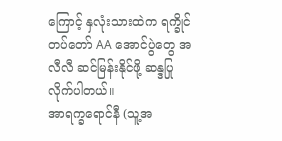ကြောင့် နှလုံးသားထဲက ရက္ခိုင်တပ်တော် AA အောင်ပွဲတွေ အလီလီ ဆင်မြန်းနိုင်ဖို့ ဆန္ဒပြုလိုက်ပါတယ်။
အာရက္ခရောင်နီ (သူ့အ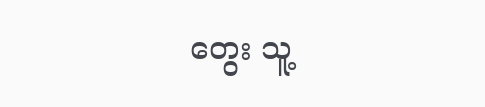တွေး သူ့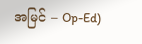အမြင် – Op-Ed)